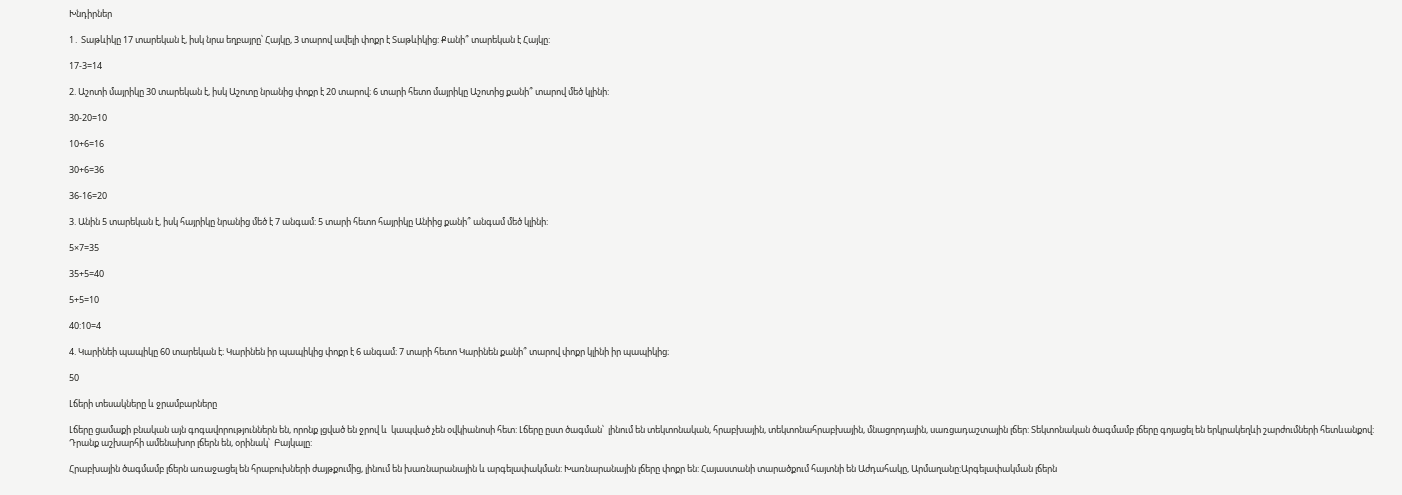Խնդիրներ

1․ Տաթևիկը 17 տարեկան է, իսկ նրա եղբայրը՝ Հայկը, 3 տարով ավելի փոքր է Տաթևիկից: Քանի՞ տարեկան է Հայկը:

17-3=14

2. Աշոտի մայրիկը 30 տարեկան է, իսկ Աշոտը նրանից փոքր է 20 տարով։ 6 տարի հետո մայրիկը Աշոտից քանի՞ տարով մեծ կլինի:

30-20=10

10+6=16

30+6=36

36-16=20

3. Անին 5 տարեկան է, իսկ հայրիկը նրանից մեծ է 7 անգամ: 5 տարի հետո հայրիկը Անիից քանի՞ անգամ մեծ կլինի:

5×7=35

35+5=40

5+5=10

40:10=4

4. Կարինեի պապիկը 60 տարեկան է։ Կարինեն իր պապիկից փոքր է 6 անգամ։ 7 տարի հետո Կարինեն քանի՞ տարով փոքր կլինի իր պապիկից։

50

Լճերի տեսակները և ջրամբարները

Լճերը ցամաքի բնական այն գոգավորություններն են, որոնք լցված են ջրով և  կապված չեն օվկիանոսի հետ: Լճերը ըստ ծագման՝  լինում են տեկտոնական, հրաբխային, տեկտոնահրաբխային, մնացորդային, սառցադաշտային լճեր: Տեկտոնական ծագմամբ լճերը գոյացել են երկրակեղևի շարժումների հետևանքով: Դրանք աշխարհի ամենախոր լճերն են, օրինակ՝  Բայկալը:

Հրաբխային ծագմամբ լճերն առաջացել են հրաբուխների ժայթքումից, լինում են խառնարանային և արգելափակման: Խառնարանային լճերը փոքր են: Հայաստանի տարածքում հայտնի են Աժդահակը, Արմաղանը:Արգելափակման լճերն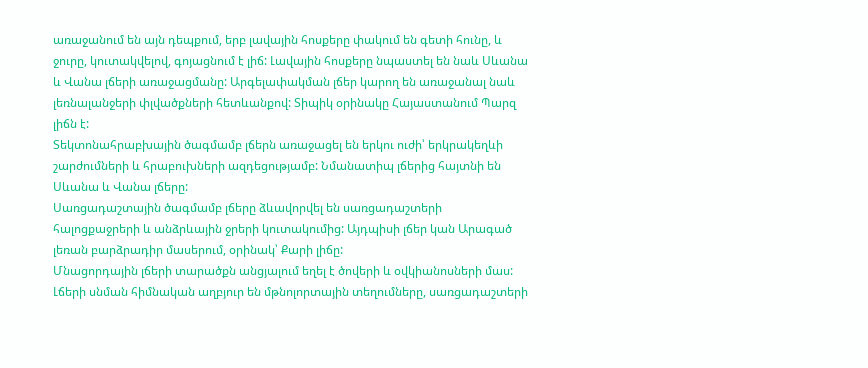առաջանում են այն դեպքում, երբ լավային հոսքերը փակում են գետի հունը, և ջուրը, կուտակվելով, գոյացնում է լիճ: Լավային հոսքերը նպաստել են նաև Սևանա և Վանա լճերի առաջացմանը: Արգելափակման լճեր կարող են առաջանալ նաև լեռնալանջերի փլվածքների հետևանքով: Տիպիկ օրինակը Հայաստանում Պարզ լիճն է:
Տեկտոնահրաբխային ծագմամբ լճերն առաջացել են երկու ուժի՝ երկրակեղևի շարժումների և հրաբուխների ազդեցությամբ: Նմանատիպ լճերից հայտնի են Սևանա և Վանա լճերը:
Սառցադաշտային ծագմամբ լճերը ձևավորվել են սառցադաշտերի  հալոցքաջրերի և անձրևային ջրերի կուտակումից: Այդպիսի լճեր կան Արագած լեռան բարձրադիր մասերում, օրինակ՝ Քարի լիճը:
Մնացորդային լճերի տարածքն անցյալում եղել է ծովերի և օվկիանոսների մաս:
Լճերի սնման հիմնական աղբյուր են մթնոլորտային տեղումները, սառցադաշտերի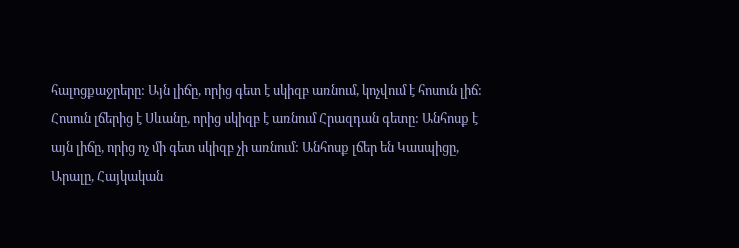հալոցքաջրերը: Այն լիճը, որից գետ է սկիզբ առնում, կոչվում է հոսուն լիճ: Հոսուն լճերից է Սևանը, որից սկիզբ է առնում Հրազդան գետը: Անհոսք է այն լիճը, որից ոչ մի գետ սկիզբ չի առնում: Անհոսք լճեր են Կասպիցը, Արալը, Հայկական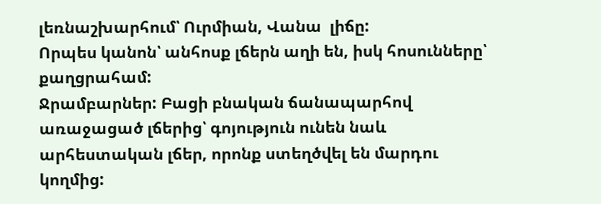լեռնաշխարհում՝ Ուրմիան, Վանա  լիճը:
Որպես կանոն՝ անհոսք լճերն աղի են, իսկ հոսունները՝ քաղցրահամ:
Ջրամբարներ: Բացի բնական ճանապարհով առաջացած լճերից՝ գոյություն ունեն նաև արհեստական լճեր, որոնք ստեղծվել են մարդու կողմից: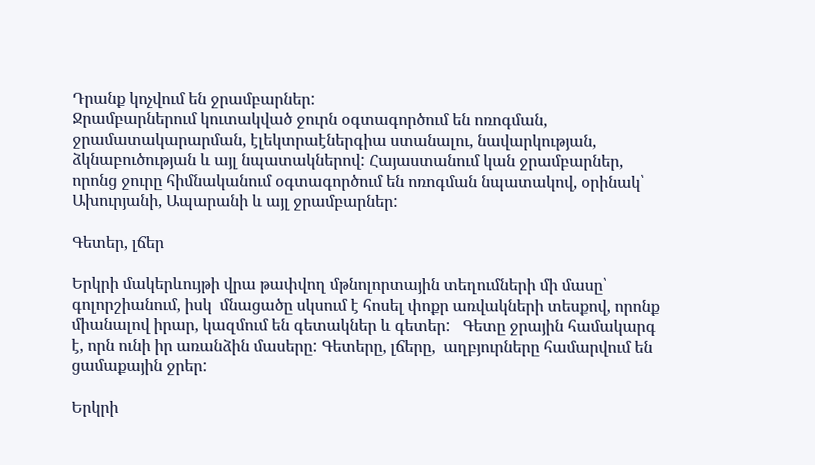Դրանք կոչվում են ջրամբարներ:
Ջրամբարներում կուտակված ջուրն օգտագործում են ոռոգման, ջրամատակարարման, էլեկտրաէներգիա ստանալու, նավարկության, ձկնաբուծության և այլ նպատակներով: Հայաստանում կան ջրամբարներ, որոնց ջուրը հիմնականում օգտագործում են ոռոգման նպատակով, օրինակ՝  Ախուրյանի, Ապարանի և այլ ջրամբարներ:

Գետեր, լճեր

Երկրի մակերևույթի վրա թափվող մթնոլորտային տեղումների մի մասը՝ գոլորշիանում, իսկ  մնացածը սկսում է հոսել փոքր առվակների տեսքով, որոնք միանալով իրար, կազմում են գետակներ և գետեր:   Գետը ջրային համակարգ է, որն ունի իր առանձին մասերը: Գետերը, լճերը,  աղբյուրները համարվում են ցամաքային ջրեր:

Երկրի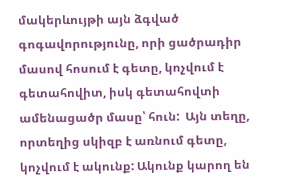մակերևույթի այն ձգված գոգավորությունը, որի ցածրադիր մասով հոսում է գետը, կոչվում է գետահովիտ, իսկ գետահովտի ամենացածր մասը՝ հուն:  Այն տեղը, որտեղից սկիզբ է առնում գետը, կոչվում է ակունք: Ակունք կարող են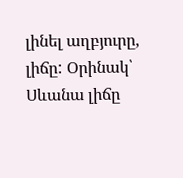լինել աղբյուրը, լիճը: Օրինակ՝  Սևանա լիճը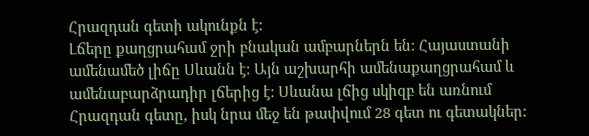Հրազդան գետի ակունքն է:
Լճերը քաղցրահամ ջրի բնական ամբարներն են: Հայաստանի ամենամեծ լիճը Սևանն է: Այն աշխարհի ամենաքաղցրահամ և ամենաբարձրադիր լճերից է: Սևանա լճից սկիզբ են առնում Հրազդան գետը, իսկ նրա մեջ են թափվում 28 գետ ու գետակներ: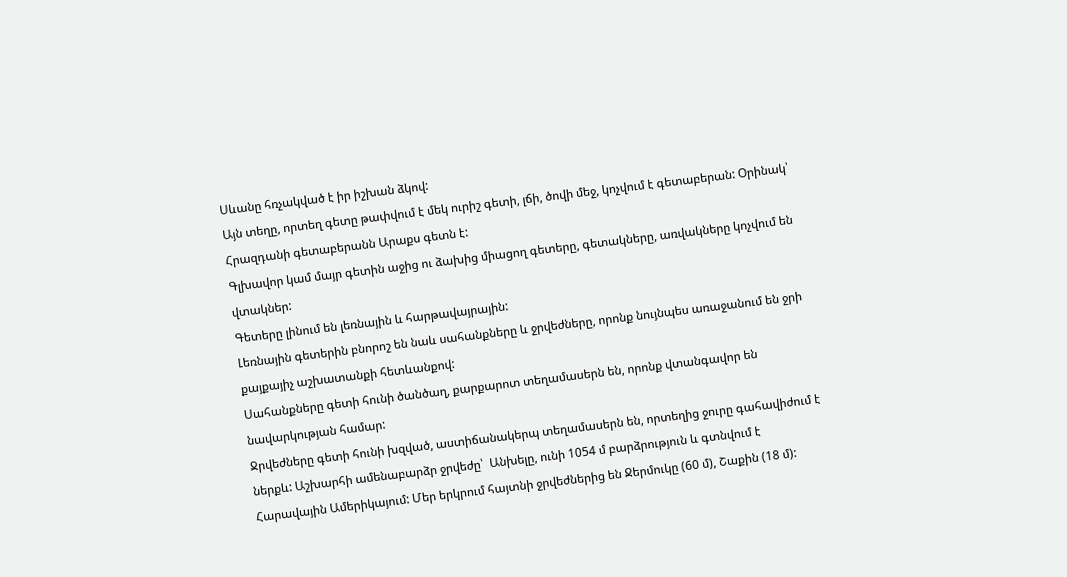Սևանը հռչակված է իր իշխան ձկով:
Այն տեղը, որտեղ գետը թափվում է մեկ ուրիշ գետի, լճի, ծովի մեջ, կոչվում է գետաբերան: Օրինակ՝ Հրազդանի գետաբերանն Արաքս գետն է:
Գլխավոր կամ մայր գետին աջից ու ձախից միացող գետերը, գետակները, առվակները կոչվում են վտակներ:
Գետերը լինում են լեռնային և հարթավայրային:
Լեռնային գետերին բնորոշ են նաև սահանքները և ջրվեժները, որոնք նույնպես առաջանում են ջրի քայքայիչ աշխատանքի հետևանքով:
Սահանքները գետի հունի ծանծաղ, քարքարոտ տեղամասերն են, որոնք վտանգավոր են նավարկության համար:
Ջրվեժները գետի հունի խզված, աստիճանակերպ տեղամասերն են, որտեղից ջուրը գահավիժում է ներքև: Աշխարհի ամենաբարձր ջրվեժը՝  Անխելը, ունի 1054 մ բարձրություն և գտնվում է Հարավային Ամերիկայում: Մեր երկրում հայտնի ջրվեժներից են Ջերմուկը (60 մ), Շաքին (18 մ):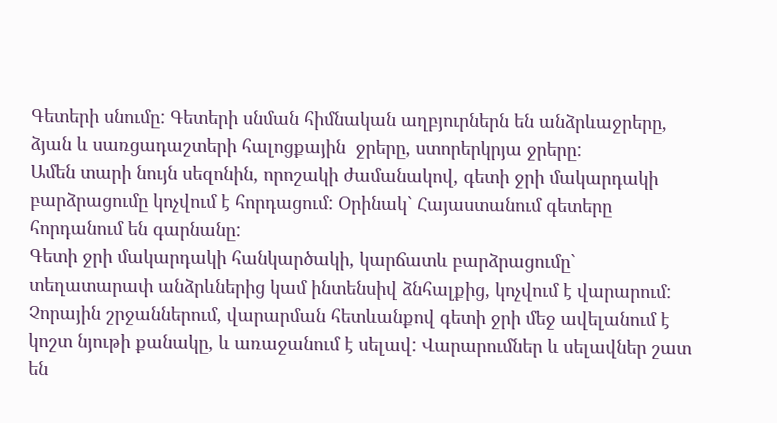Գետերի սնումը: Գետերի սնման հիմնական աղբյուրներն են անձրևաջրերը, ձյան և սառցադաշտերի հալոցքային  ջրերը, ստորերկրյա ջրերը:
Ամեն տարի նույն սեզոնին, որոշակի ժամանակով, գետի ջրի մակարդակի բարձրացումը կոչվում է հորդացում: Օրինակ` Հայաստանում գետերը հորդանում են գարնանը:
Գետի ջրի մակարդակի հանկարծակի, կարճատև բարձրացումը` տեղատարափ անձրևներից կամ ինտենսիվ ձնհալքից, կոչվում է վարարում:
Չորային շրջաններում, վարարման հետևանքով գետի ջրի մեջ ավելանում է կոշտ նյութի քանակը, և առաջանում է սելավ: Վարարումներ և սելավներ շատ են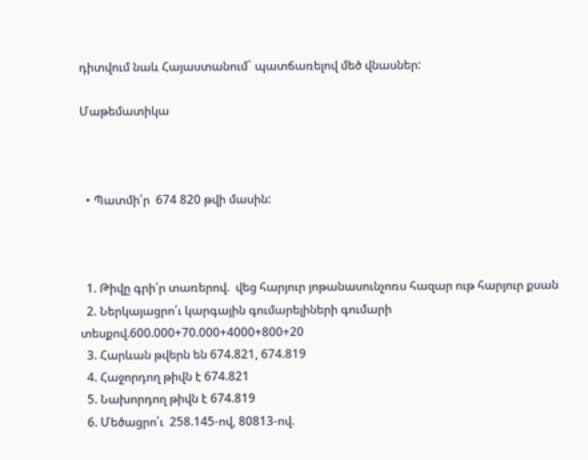դիտվում նաև Հայաստանում` պատճառելով մեծ վնասներ:

Մաթեմատիկա



  • Պատմի՛ր  674 820 թվի մասին:



  1. Թիվը գրի՛ր տառերով.  վեց հարյուր յոթանասունչոռս հազար ութ հարյուր քսան
  2. Ներկայացրո՛ւ կարգային գումարելիների գումարի տեսքով.600.000+70.000+4000+800+20
  3. Հարևան թվերն են 674.821, 674.819
  4. Հաջորդող թիվն է 674.821
  5. Նախորդող թիվն է 674.819
  6. Մեծացրո՛ւ  258.145-ով, 80813-ով.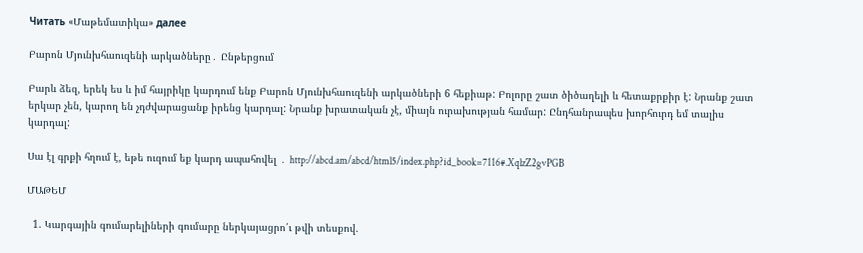Читать «Մաթեմատիկա» далее

Բարոն Մյունխհաուզենի արկածները․ Ընթերցում

Բարև ձեզ, երեկ ես և իմ հայրիկը կարդում ենք Բարոն Մյունխհաուզենի արկածների 6 հեքիաթ: Բոլորը շատ ծիծաղելի և հետաքրքիր է: Նրանք շատ երկար չեն, կարող են չդժվարացանք իրենց կարդալ: Նրանք խրատական չէ, միայն ուրախության համար: Ընդհանրապես խորհուրդ եմ տալիս կարդալ:

Սա էլ գրքի հղում է, եթե ուզում եք կարդ ապահովել ․ http://abcd.am/abcd/html5/index.php?id_book=7116#.XqlzZ2gvPGB

ՄԱԹԵՄ

  1. Կարգային գումարելիների գումարը ներկայացրո՛ւ թվի տեսքով.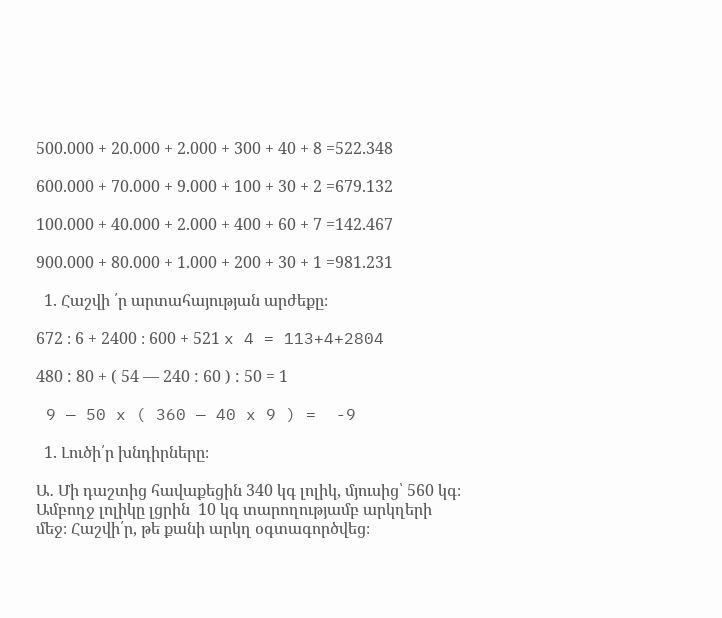500.000 + 20.000 + 2.000 + 300 + 40 + 8 =522.348

600.000 + 70.000 + 9.000 + 100 + 30 + 2 =679.132

100.000 + 40.000 + 2.000 + 400 + 60 + 7 =142.467

900.000 + 80.000 + 1.000 + 200 + 30 + 1 =981.231

  1. Հաշվի ՛ր արտահայության արժեքը։

672 ։ 6 + 2400 ։ 600 + 521 x 4 = 113+4+2804

480 : 80 + ( 54 — 240 : 60 ) : 50 = 1

 9 — 50 x ( 360 — 40 x 9 ) =  -9

  1. Լուծի՛ր խնդիրները։

Ա․ Մի դաշտից հավաքեցին 340 կգ լոլիկ, մյուսից՝ 560 կգ։ Ամբողջ լոլիկը լցրին  10 կգ տարողությամբ արկղերի մեջ։ Հաշվի՛ր, թե քանի արկղ օգտագործվեց։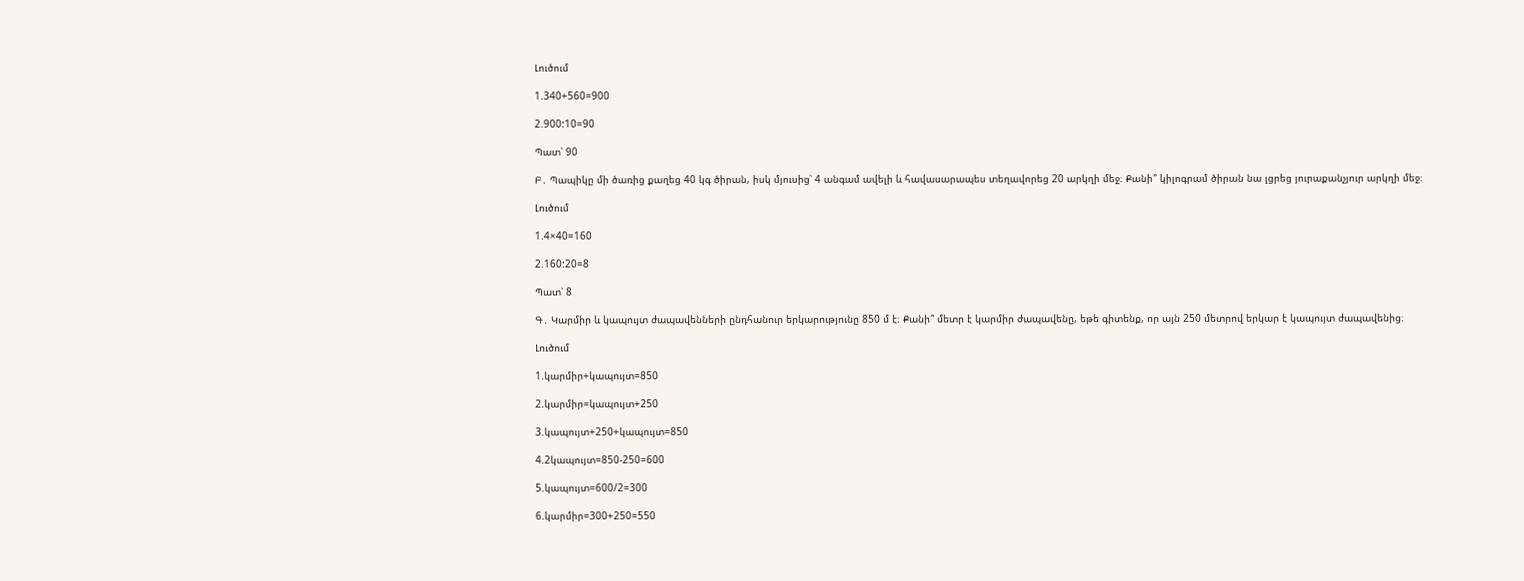Լուծում

1.340+560=900

2.900:10=90

Պատ՝ 90

Բ․ Պապիկը մի ծառից քաղեց 40 կգ ծիրան, իսկ մյուսից՝ 4 անգամ ավելի և հավասարապես տեղավորեց 20 արկղի մեջ։ Քանի՞ կիլոգրամ ծիրան նա լցրեց յուրաքանչյուր արկղի մեջ։

Լուծում

1.4×40=160

2.160:20=8

Պատ՝ 8

Գ․ Կարմիր և կապույտ ժապավենների ընդհանուր երկարությունը 850 մ է։ Քանի՞ մետր է կարմիր ժապավենը, եթե գիտենք, որ այն 250 մետրով երկար է կապույտ ժապավենից։

Լուծում

1.կարմիր+կապույտ=850

2.կարմիր=կապույտ+250

3.կապույտ+250+կապույտ=850

4.2կապույտ=850-250=600

5.կապույտ=600/2=300

6.կարմիր=300+250=550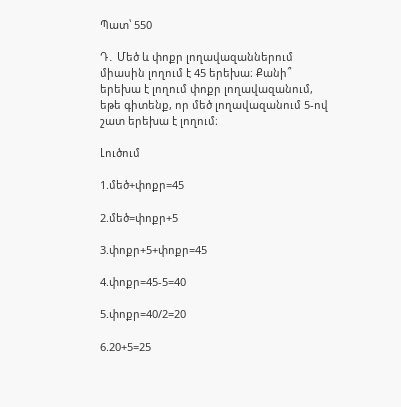Պատ՝ 550

Դ․ Մեծ և փոքր լողավազաններում միասին լողում է 45 երեխա։ Քանի՞ երեխա է լողում փոքր լողավազանում, եթե գիտենք, որ մեծ լողավազանում 5-ով շատ երեխա է լողում։

Լուծում

1.մեծ+փոքր=45

2.մեծ=փոքր+5

3.փոքր+5+փոքր=45

4.փոքր=45-5=40

5.փոքր=40/2=20

6.20+5=25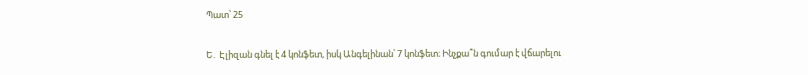Պատ՝ 25

Ե․ Էլիզան գնել է 4 կոնֆետ, իսկ Անգելինան՝ 7 կոնֆետ։ Ինչքա՞ն գումար է վճարելու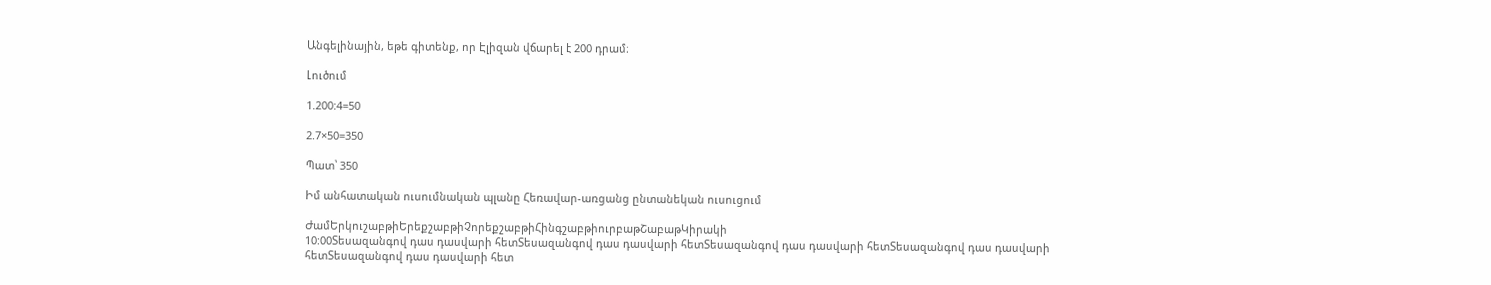Անգելինային, եթե գիտենք, որ Էլիզան վճարել է 200 դրամ։

Լուծում

1.200:4=50

2.7×50=350

Պատ՝ 350

Իմ անհատական ուսումնական պլանը Հեռավար-առցանց ընտանեկան ուսուցում

ԺամԵրկուշաբթիԵրեքշաբթիՉորեքշաբթիՀինգշաբթիուրբաթՇաբաթԿիրակի
10:00Տեսազանգով դաս դասվարի հետՏեսազանգով դաս դասվարի հետՏեսազանգով դաս դասվարի հետՏեսազանգով դաս դասվարի հետՏեսազանգով դաս դասվարի հետ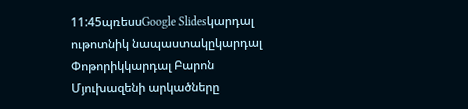11:45պռեսսGoogle Slidesկարդալ ութոտնիկ նապաստակըկարդալ Փոթորիկկարդալ Բարոն Մյուխազենի արկածները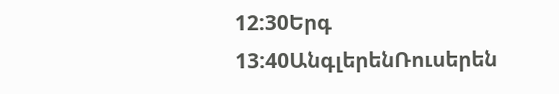12:30Երգ
13:40ԱնգլերենՌուսերեն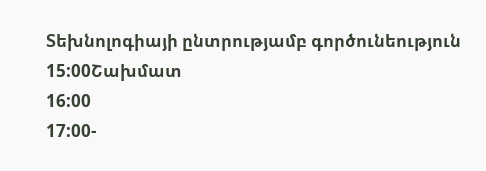Տեխնոլոգիայի ընտրությամբ գործունեություն
15:00Շախմատ
16:00
17:00-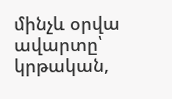մինչև օրվա ավարտը՝ կրթական,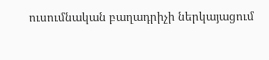ուսումնական բաղադրիչի ներկայացում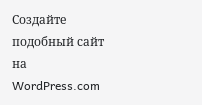Создайте подобный сайт на WordPress.com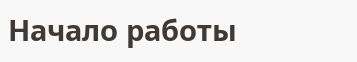Начало работы